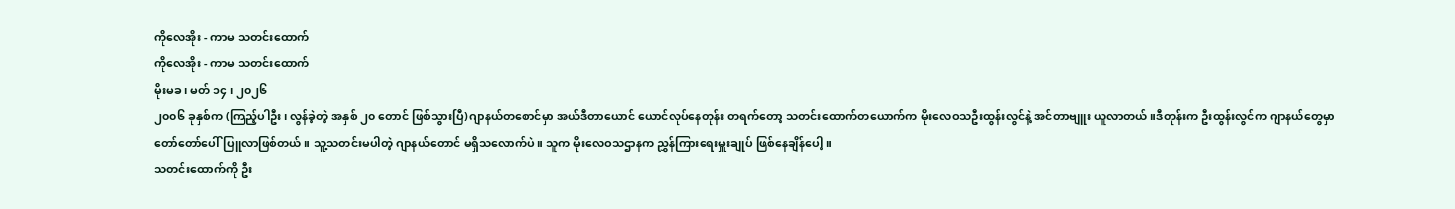ကိုလေအိုး - ကာမ သတင်းထောက်
ကိုလေအိုး - ကာမ သတင်းထောက်
မိုးမခ ၊ မတ် ၁၄ ၊ ၂၀၂၆
၂၀၀၆ ခုနှစ်က (ကြည့်ပါဦး၊ လွန်ခဲ့တဲ့ အနှစ် ၂၀ တောင် ဖြစ်သွားပြီ)ဂျာနယ်တစောင်မှာ အယ်ဒီတာယောင် ယောင်လုပ်နေတုန်း တရက်တော့ သတင်းထောက်တယောက်က မိုးလေဝသဦးထွန်းလွင်နဲ့ အင်တာဗျူး ယူလာတယ်။ဒီတုန်းက ဦးထွန်းလွင်က ဂျာနယ်တွေမှာ တော်တော်ပေါ်ပြူလာဖြစ်တယ်။ သူ့သတင်းမပါတဲ့ ဂျာနယ်တောင် မရှိသလောက်ပဲ။ သူက မိုးလေဝသဌာနက ညွှန်ကြားရေးမှူးချုပ် ဖြစ်နေချိန်ပေါ့။
သတင်းထောက်ကို ဦး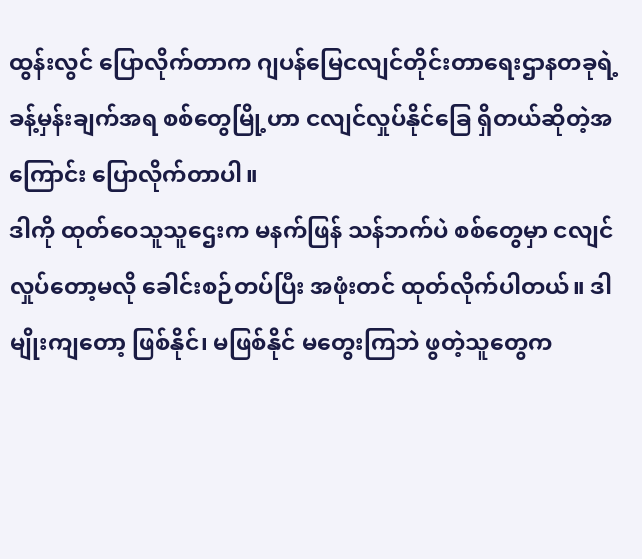ထွန်းလွင် ပြောလိုက်တာက ဂျပန်မြေငလျင်တိုင်းတာရေးဌာနတခုရဲ့ ခန့်မှန်းချက်အရ စစ်တွေမြို့ဟာ ငလျင်လှုပ်နိုင်ခြေ ရှိတယ်ဆိုတဲ့အကြောင်း ပြောလိုက်တာပါ။
ဒါကို ထုတ်ဝေသူသူဌေးက မနက်ဖြန် သန်ဘက်ပဲ စစ်တွေမှာ ငလျင်လှုပ်တော့မလို ခေါင်းစဉ်တပ်ပြီး အဖုံးတင် ထုတ်လိုက်ပါတယ်။ ဒါမျိုးကျတော့ ဖြစ်နိုင်၊ မဖြစ်နိုင် မတွေးကြဘဲ ဖွတဲ့သူတွေက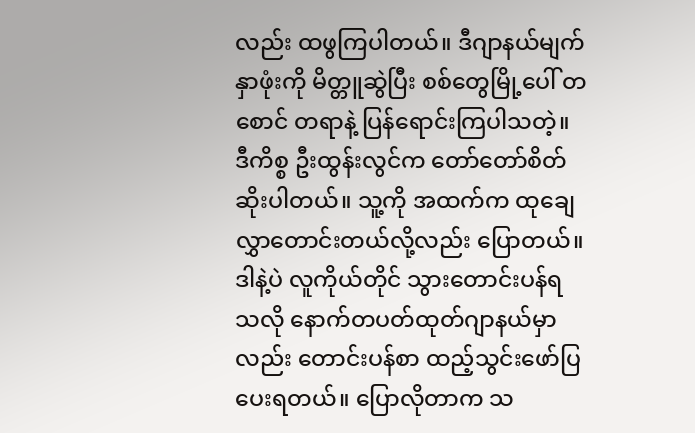လည်း ထဖွကြပါတယ်။ ဒီဂျာနယ်မျက်နှာဖုံးကို မိတ္တူဆွဲပြီး စစ်တွေမြို့ပေါ် တစောင် တရာနဲ့ ပြန်ရောင်းကြပါသတဲ့။
ဒီကိစ္စ ဦးထွန်းလွင်က တော်တော်စိတ်ဆိုးပါတယ်။ သူ့ကို အထက်က ထုချေလွှာတောင်းတယ်လို့လည်း ပြောတယ်။ ဒါနဲ့ပဲ လူကိုယ်တိုင် သွားတောင်းပန်ရသလို နောက်တပတ်ထုတ်ဂျာနယ်မှာလည်း တောင်းပန်စာ ထည့်သွင်းဖော်ပြပေးရတယ်။ ပြောလိုတာက သ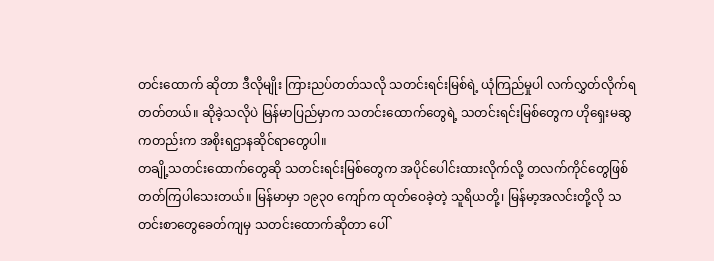တင်းထောက် ဆိုတာ ဒီလိုမျိုး ကြားညပ်တတ်သလို သတင်းရင်းမြစ်ရဲ့ ယုံကြည်မှုပါ လက်လွှတ်လိုက်ရတတ်တယ်။ ဆိုခဲ့သလိုပဲ မြန်မာပြည်မှာက သတင်းထောက်တွေရဲ့ သတင်းရင်းမြစ်တွေက ဟိုရှေးမဆွကတည်းက အစိုးရဌာနဆိုင်ရာတွေပါ။
တချို့သတင်းထောက်တွေဆို သတင်းရင်းမြစ်တွေက အပိုင်ပေါင်းထားလိုက်လို့ တလက်ကိုင်တွေဖြစ်တတ်ကြပါသေးတယ်။ မြန်မာမှာ ၁၉၃၀ ကျော်က ထုတ်ဝေခဲ့တဲ့ သူရိယတို့၊ မြန်မာ့အလင်းတို့လို သတင်းစာတွေခေတ်ကျမှ သတင်းထောက်ဆိုတာ ပေါ်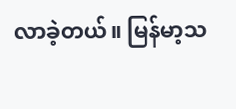လာခဲ့တယ်။ မြန်မာ့သ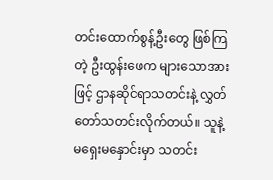တင်းထောက်စွန့်ဦးတွေ ဖြစ်ကြတဲ့ ဦးထွန်းဖေက များသောအားဖြင့် ဌာနဆိုင်ရာသတင်းနဲ့ လွှတ်တော်သတင်းလိုက်တယ်။ သူနဲ့မရှေးမနှောင်းမှာ သတင်း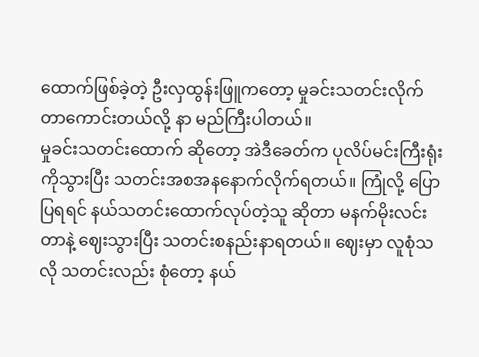ထောက်ဖြစ်ခဲ့တဲ့ ဦးလှထွန်းဖြူကတော့ မှုခင်းသတင်းလိုက်တာကောင်းတယ်လို့ နာ မည်ကြီးပါတယ်။
မှုခင်းသတင်းထောက် ဆိုတော့ အဲဒီခေတ်က ပုလိပ်မင်းကြီးရုံးကိုသွားပြီး သတင်းအစအနနောက်လိုက်ရတယ်။ ကြုံလို့ ပြောပြရရင် နယ်သတင်းထောက်လုပ်တဲ့သူ ဆိုတာ မနက်မိုးလင်းတာနဲ့ ဈေးသွားပြီး သတင်းစနည်းနာရတယ်။ ဈေးမှာ လူစုံသလို သတင်းလည်း စုံတော့ နယ်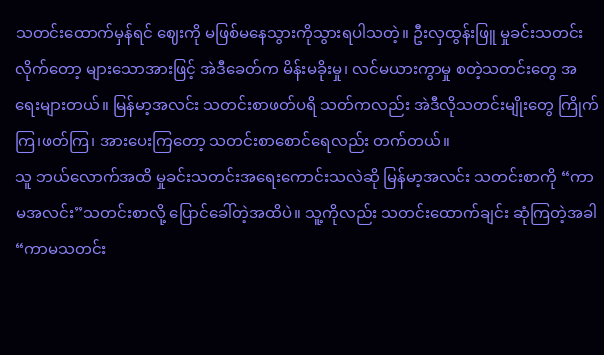သတင်းထောက်မှန်ရင် ဈေးကို မဖြစ်မနေသွားကိုသွားရပါသတဲ့။ ဦးလှထွန်းဖြူ မှုခင်းသတင်းလိုက်တော့ များသောအားဖြင့် အဲဒီခေတ်က မိန်းမခိုးမှု၊ လင်မယားကွာမှု စတဲ့သတင်းတွေ အရေးများတယ်။ မြန်မာ့အလင်း သတင်းစာဖတ်ပရိ သတ်ကလည်း အဲဒီလိုသတင်းမျိုးတွေ ကြိုက်ကြ၊ဖတ်ကြ၊ အားပေးကြတော့ သတင်းစာစောင်ရေလည်း တက်တယ်။
သူ ဘယ်လောက်အထိ မှုခင်းသတင်းအရေးကောင်းသလဲဆို မြန်မာ့အလင်း သတင်းစာကို “ကာမအလင်း”သတင်းစာလို့ ပြောင်ခေါ်တဲ့အထိပဲ။ သူ့ကိုလည်း သတင်းထောက်ချင်း ဆုံကြတဲ့အခါ “ကာမသတင်း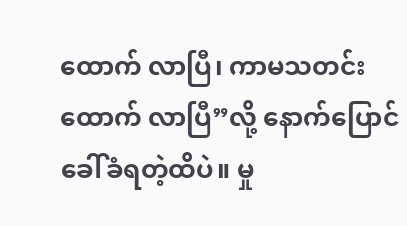ထောက် လာပြီ၊ ကာမသတင်းထောက် လာပြီ”လို့ နောက်ပြောင်ခေါ်ခံရတဲ့ထိပဲ။ မှု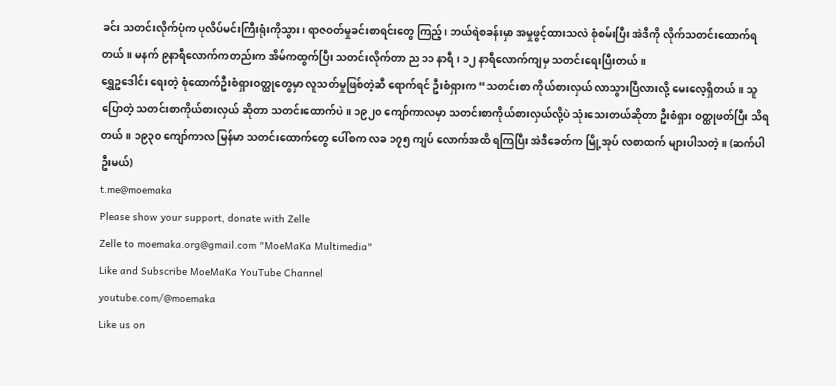ခင်း သတင်းလိုက်ပုံက ပုလိပ်မင်းကြီးရုံးကိုသွား၊ ရာဇဝတ်မှုခင်းစာရင်းတွေ ကြည့်၊ ဘယ်ရဲစခန်းမှာ အမှုဖွင့်ထားသလဲ စုံစမ်းပြီး အဲဒီကို လိုက်သတင်းထောက်ရတယ်။ မနက် ၉နာရီလောက်ကတည်းက အိမ်ကထွက်ပြီး သတင်းလိုက်တာ ည ၁၁ နာရီ၊ ၁၂ နာရီလောက်ကျမှ သတင်းရေးပြီးတယ်။
ရွှေဥဒေါင်း ရေးတဲ့ စုံထောက်ဦးစံရှားဝတ္ထုတွေမှာ လူသတ်မှုဖြစ်တဲ့ဆီ ရောက်ရင် ဦးစံရှားက “သတင်းစာ ကိုယ်စားလှယ် လာသွားပြီလားလို့ မေးလေ့ရှိတယ်။ သူ ပြောတဲ့ သတင်းစာကိုယ်စားလှယ် ဆိုတာ သတင်းထောက်ပဲ။ ၁၉၂၀ ကျော်ကာလမှာ သတင်းစာကိုယ်စားလှယ်လို့ပဲ သုံးသေးတယ်ဆိုတာ ဦးစံရှား ဝတ္ထုဖတ်ပြီး သိရတယ်။ ၁၉၃၀ ကျော်ကာလ မြန်မာ သတင်းထောက်တွေ ပေါ်စက လခ ၁၇၅ ကျပ် လောက်အထိ ရကြပြီး အဲဒီခေတ်က မြို့အုပ် လစာထက် များပါသတဲ့။ (ဆက်ပါဦးမယ်)
t.me@moemaka
Please show your support, donate with Zelle
Zelle to moemaka.org@gmail.com "MoeMaKa Multimedia"
Like and Subscribe MoeMaKa YouTube Channel
youtube.com/@moemaka
Like us on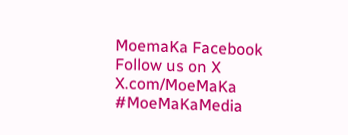MoemaKa Facebook
Follow us on X
X.com/MoeMaKa
#MoeMaKaMedia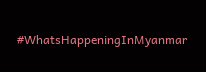#WhatsHappeningInMyanmar